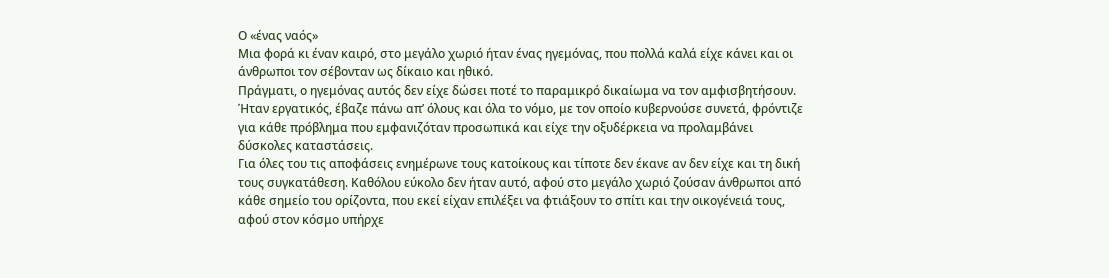Ο «ένας ναός»
Μια φορά κι έναν καιρό, στο μεγάλο χωριό ήταν ένας ηγεμόνας, που πολλά καλά είχε κάνει και οι άνθρωποι τον σέβονταν ως δίκαιο και ηθικό.
Πράγματι, ο ηγεμόνας αυτός δεν είχε δώσει ποτέ το παραμικρό δικαίωμα να τον αμφισβητήσουν. Ήταν εργατικός, έβαζε πάνω απ’ όλους και όλα το νόμο, με τον οποίο κυβερνούσε συνετά, φρόντιζε για κάθε πρόβλημα που εμφανιζόταν προσωπικά και είχε την οξυδέρκεια να προλαμβάνει δύσκολες καταστάσεις.
Για όλες του τις αποφάσεις ενημέρωνε τους κατοίκους και τίποτε δεν έκανε αν δεν είχε και τη δική τους συγκατάθεση. Καθόλου εύκολο δεν ήταν αυτό, αφού στο μεγάλο χωριό ζούσαν άνθρωποι από κάθε σημείο του ορίζοντα, που εκεί είχαν επιλέξει να φτιάξουν το σπίτι και την οικογένειά τους, αφού στον κόσμο υπήρχε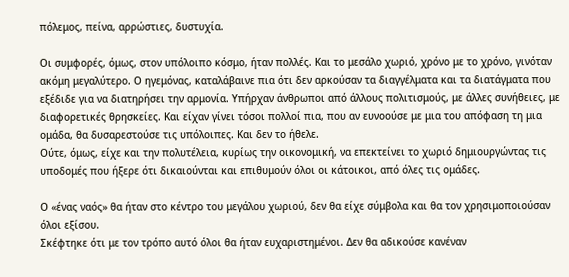πόλεμος, πείνα, αρρώστιες, δυστυχία.

Οι συμφορές, όμως, στον υπόλοιπο κόσμο, ήταν πολλές. Και το μεσάλο χωριό, χρόνο με το χρόνο, γινόταν ακόμη μεγαλύτερο. Ο ηγεμόνας, καταλάβαινε πια ότι δεν αρκούσαν τα διαγγέλματα και τα διατάγματα που εξέδιδε για να διατηρήσει την αρμονία. Υπήρχαν άνθρωποι από άλλους πολιτισμούς, με άλλες συνήθειες, με διαφορετικές θρησκείες. Και είχαν γίνει τόσοι πολλοί πια, που αν ευνοούσε με μια του απόφαση τη μια ομάδα, θα δυσαρεστούσε τις υπόλοιπες. Και δεν το ήθελε.
Ούτε, όμως, είχε και την πολυτέλεια, κυρίως την οικονομική, να επεκτείνει το χωριό δημιουργώντας τις υποδομές που ήξερε ότι δικαιούνται και επιθυμούν όλοι οι κάτοικοι, από όλες τις ομάδες.

Ο «ένας ναός» θα ήταν στο κέντρο του μεγάλου χωριού, δεν θα είχε σύμβολα και θα τον χρησιμοποιούσαν όλοι εξίσου.
Σκέφτηκε ότι με τον τρόπο αυτό όλοι θα ήταν ευχαριστημένοι. Δεν θα αδικούσε κανέναν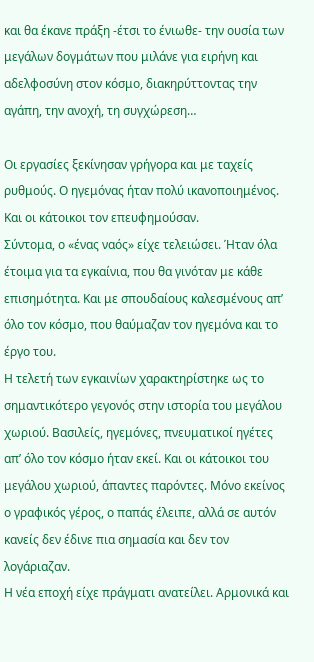και θα έκανε πράξη -έτσι το ένιωθε- την ουσία των μεγάλων δογμάτων που μιλάνε για ειρήνη και αδελφοσύνη στον κόσμο, διακηρύττοντας την αγάπη, την ανοχή, τη συγχώρεση…

Οι εργασίες ξεκίνησαν γρήγορα και με ταχείς ρυθμούς. Ο ηγεμόνας ήταν πολύ ικανοποιημένος. Και οι κάτοικοι τον επευφημούσαν.
Σύντομα, ο «ένας ναός» είχε τελειώσει. Ήταν όλα έτοιμα για τα εγκαίνια, που θα γινόταν με κάθε επισημότητα. Και με σπουδαίους καλεσμένους απ’ όλο τον κόσμο, που θαύμαζαν τον ηγεμόνα και το έργο του.
Η τελετή των εγκαινίων χαρακτηρίστηκε ως το σημαντικότερο γεγονός στην ιστορία του μεγάλου χωριού. Βασιλείς, ηγεμόνες, πνευματικοί ηγέτες απ’ όλο τον κόσμο ήταν εκεί. Και οι κάτοικοι του μεγάλου χωριού, άπαντες παρόντες. Μόνο εκείνος ο γραφικός γέρος, ο παπάς έλειπε, αλλά σε αυτόν κανείς δεν έδινε πια σημασία και δεν τον λογάριαζαν.
Η νέα εποχή είχε πράγματι ανατείλει. Αρμονικά και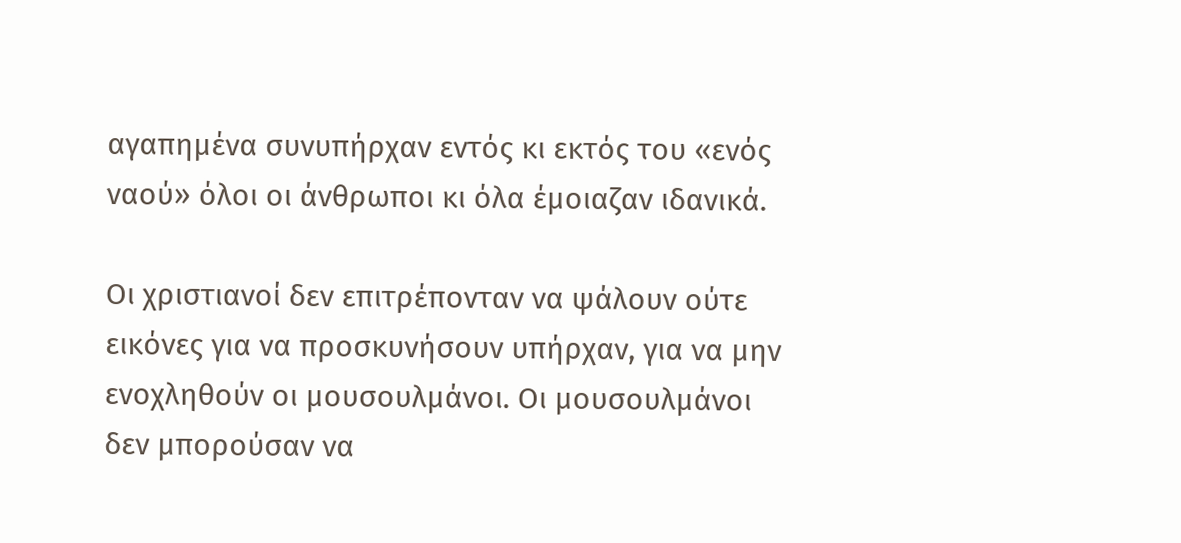αγαπημένα συνυπήρχαν εντός κι εκτός του «ενός ναού» όλοι οι άνθρωποι κι όλα έμοιαζαν ιδανικά.

Οι χριστιανοί δεν επιτρέπονταν να ψάλουν ούτε εικόνες για να προσκυνήσουν υπήρχαν, για να μην ενοχληθούν οι μουσουλμάνοι. Οι μουσουλμάνοι δεν μπορούσαν να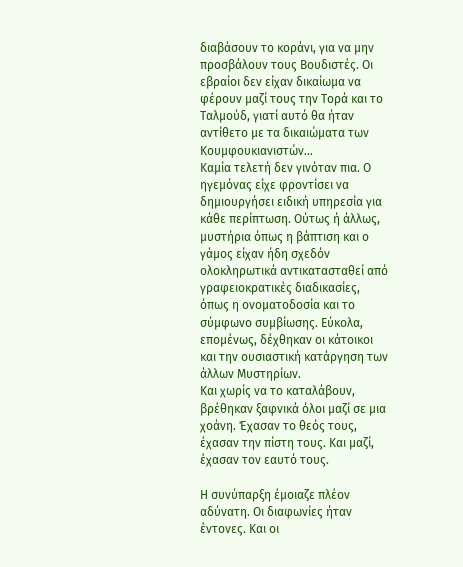διαβάσουν το κοράνι, για να μην προσβάλουν τους Βουδιστές. Οι εβραίοι δεν είχαν δικαίωμα να φέρουν μαζί τους την Τορά και το Ταλμούδ, γιατί αυτό θα ήταν αντίθετο με τα δικαιώματα των Κουμφουκιανιστών…
Καμία τελετή δεν γινόταν πια. Ο ηγεμόνας είχε φροντίσει να δημιουργήσει ειδική υπηρεσία για κάθε περίπτωση. Ούτως ή άλλως, μυστήρια όπως η βάπτιση και ο γάμος είχαν ήδη σχεδόν ολοκληρωτικά αντικατασταθεί από γραφειοκρατικές διαδικασίες, όπως η ονοματοδοσία και το σύμφωνο συμβίωσης. Εύκολα, επομένως, δέχθηκαν οι κάτοικοι και την ουσιαστική κατάργηση των άλλων Μυστηρίων.
Και χωρίς να το καταλάβουν, βρέθηκαν ξαφνικά όλοι μαζί σε μια χοάνη. Έχασαν το θεός τους, έχασαν την πίστη τους. Και μαζί, έχασαν τον εαυτό τους.

Η συνύπαρξη έμοιαζε πλέον αδύνατη. Οι διαφωνίες ήταν έντονες. Και οι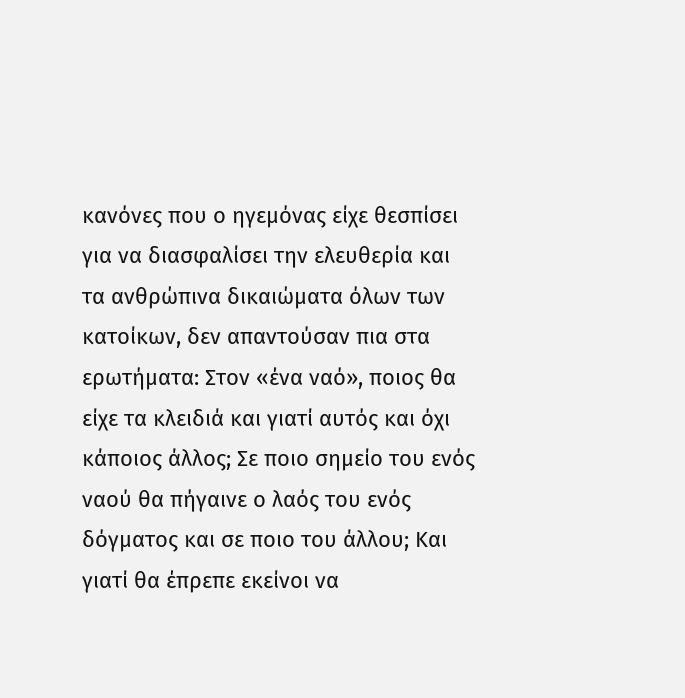κανόνες που ο ηγεμόνας είχε θεσπίσει για να διασφαλίσει την ελευθερία και τα ανθρώπινα δικαιώματα όλων των κατοίκων, δεν απαντούσαν πια στα ερωτήματα: Στον «ένα ναό», ποιος θα είχε τα κλειδιά και γιατί αυτός και όχι κάποιος άλλος; Σε ποιο σημείο του ενός ναού θα πήγαινε ο λαός του ενός δόγματος και σε ποιο του άλλου; Και γιατί θα έπρεπε εκείνοι να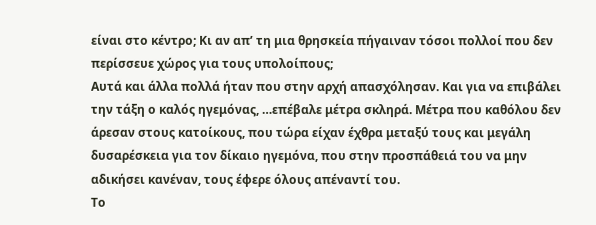είναι στο κέντρο; Κι αν απ’ τη μια θρησκεία πήγαιναν τόσοι πολλοί που δεν περίσσευε χώρος για τους υπολοίπους;
Αυτά και άλλα πολλά ήταν που στην αρχή απασχόλησαν. Και για να επιβάλει την τάξη ο καλός ηγεμόνας, …επέβαλε μέτρα σκληρά. Μέτρα που καθόλου δεν άρεσαν στους κατοίκους, που τώρα είχαν έχθρα μεταξύ τους και μεγάλη δυσαρέσκεια για τον δίκαιο ηγεμόνα, που στην προσπάθειά του να μην αδικήσει κανέναν, τους έφερε όλους απέναντί του.
Το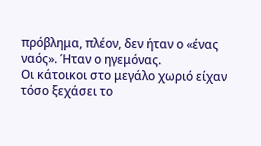πρόβλημα, πλέον, δεν ήταν ο «ένας ναός». Ήταν ο ηγεμόνας.
Οι κάτοικοι στο μεγάλο χωριό είχαν τόσο ξεχάσει το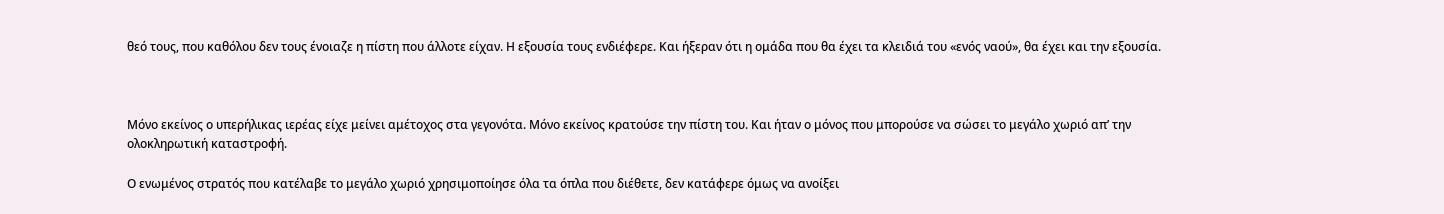θεό τους, που καθόλου δεν τους ένοιαζε η πίστη που άλλοτε είχαν. Η εξουσία τους ενδιέφερε. Και ήξεραν ότι η ομάδα που θα έχει τα κλειδιά του «ενός ναού», θα έχει και την εξουσία.



Μόνο εκείνος ο υπερήλικας ιερέας είχε μείνει αμέτοχος στα γεγονότα. Μόνο εκείνος κρατούσε την πίστη του. Και ήταν ο μόνος που μπορούσε να σώσει το μεγάλο χωριό απ’ την ολοκληρωτική καταστροφή.

Ο ενωμένος στρατός που κατέλαβε το μεγάλο χωριό χρησιμοποίησε όλα τα όπλα που διέθετε, δεν κατάφερε όμως να ανοίξει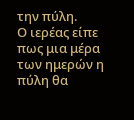την πύλη.
Ο ιερέας είπε πως μια μέρα των ημερών η πύλη θα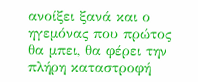ανοίξει ξανά και ο ηγεμόνας που πρώτος θα μπει, θα φέρει την πλήρη καταστροφή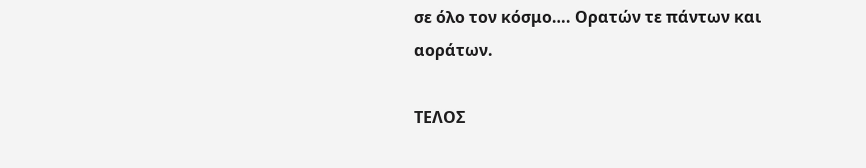σε όλο τον κόσμο…. Ορατών τε πάντων και αοράτων.

ΤΕΛΟΣ